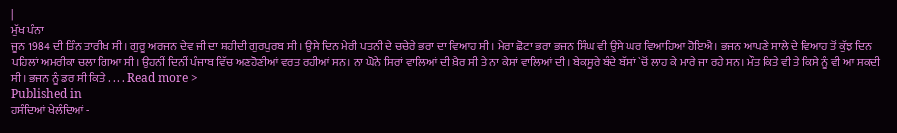|
ਮੁੱਖ ਪੰਨਾ
ਜੂਨ 1984 ਦੀ ਤਿੰਨ ਤਾਰੀਖ ਸੀ। ਗੁਰੂ ਅਰਜਨ ਦੇਵ ਜੀ ਦਾ ਸ਼ਹੀਦੀ ਗੁਰਪੁਰਬ ਸੀ। ਉਸੇ ਦਿਨ ਮੇਰੀ ਪਤਨੀ ਦੇ ਚਚੇਰੇ ਭਰਾ ਦਾ ਵਿਆਹ ਸੀ। ਮੇਰਾ ਛੋਟਾ ਭਰਾ ਭਜਨ ਸਿੰਘ ਵੀ ਉਸੇ ਘਰ ਵਿਆਹਿਆ ਹੋਇਐ। ਭਜਨ ਆਪਣੇ ਸਾਲੇ ਦੇ ਵਿਆਹ ਤੋਂ ਕੁੱਝ ਦਿਨ ਪਹਿਲਾਂ ਅਮਰੀਕਾ ਚਲਾ ਗਿਆ ਸੀ। ਉਹਨੀਂ ਦਿਨੀਂ ਪੰਜਾਬ ਵਿੱਚ ਅਣਹੋਣੀਆਂ ਵਰਤ ਰਹੀਆਂ ਸਨ। ਨਾ ਘੋਨੇ ਸਿਰਾਂ ਵਾਲਿਆਂ ਦੀ ਖ਼ੈਰ ਸੀ ਤੇ ਨਾ ਕੇਸਾਂ ਵਾਲਿਆਂ ਦੀ। ਬੇਕਸੂਰੇ ਬੰਦੇ ਬੱਸਾਂ `ਚੋਂ ਲਾਹ ਕੇ ਮਾਰੇ ਜਾ ਰਹੇ ਸਨ। ਮੌਤ ਕਿਤੇ ਵੀ ਤੇ ਕਿਸੇ ਨੂੰ ਵੀ ਆ ਸਕਦੀ ਸੀ। ਭਜਨ ਨੂੰ ਡਰ ਸੀ ਕਿਤੇ . . . . Read more >
Published in
ਹਸੰਦਿਆਂ ਖੇਲੰਦਿਆਂ -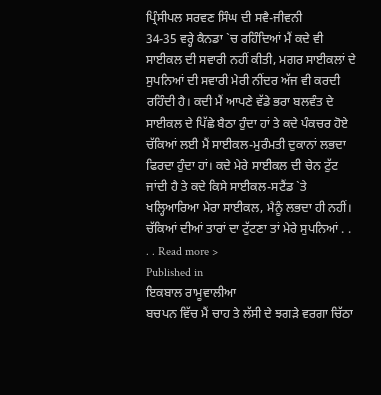ਪ੍ਰਿੰਸੀਪਲ ਸਰਵਣ ਸਿੰਘ ਦੀ ਸਵੈ-ਜੀਵਨੀ
34-35 ਵਰ੍ਹੇ ਕੈਨਡਾ `ਚ ਰਹਿੰਦਿਆਂ ਮੈਂ ਕਦੇ ਵੀ ਸਾਈਕਲ ਦੀ ਸਵਾਰੀ ਨਹੀਂ ਕੀਤੀ, ਮਗਰ ਸਾਈਕਲਾਂ ਦੇ ਸੁਪਨਿਆਂ ਦੀ ਸਵਾਰੀ ਮੇਰੀ ਨੀਂਦਰ ਅੱਜ ਵੀ ਕਰਦੀ ਰਹਿੰਦੀ ਹੈ। ਕਦੀ ਮੈਂ ਆਪਣੇ ਵੱਡੇ ਭਰਾ ਬਲਵੰਤ ਦੇ ਸਾਈਕਲ ਦੇ ਪਿੱਛੇ ਬੈਠਾ ਹੁੰਦਾ ਹਾਂ ਤੇ ਕਦੇ ਪੰਕਚਰ ਹੋਏ ਚੱਕਿਆਂ ਲਈ ਮੈਂ ਸਾਈਕਲ-ਮੁਰੰਮਤੀ ਦੁਕਾਨਾਂ ਲਭਦਾ ਫਿਰਦਾ ਹੁੰਦਾ ਹਾਂ। ਕਦੇ ਮੇਰੇ ਸਾਈਕਲ ਦੀ ਚੇਨ ਟੁੱਟ ਜਾਂਦੀ ਹੈ ਤੇ ਕਦੇ ਕਿਸੇ ਸਾਈਕਲ-ਸਟੈਂਡ `ਤੇ ਖਲ੍ਹਿਆਰਿਆ ਮੇਰਾ ਸਾਈਕਲ, ਮੈਨੂੰ ਲਭਦਾ ਹੀ ਨਹੀਂ। ਚੱਕਿਆਂ ਦੀਆਂ ਤਾਰਾਂ ਦਾ ਟੁੱਟਣਾ ਤਾਂ ਮੇਰੇ ਸੁਪਨਿਆਂ . . . . Read more >
Published in
ਇਕਬਾਲ ਰਾਮੂਵਾਲੀਆ
ਬਚਪਨ ਵਿੱਚ ਮੈਂ ਚਾਹ ਤੇ ਲੱਸੀ ਦੇ ਝਗੜੇ ਵਰਗਾ ਚਿੱਠਾ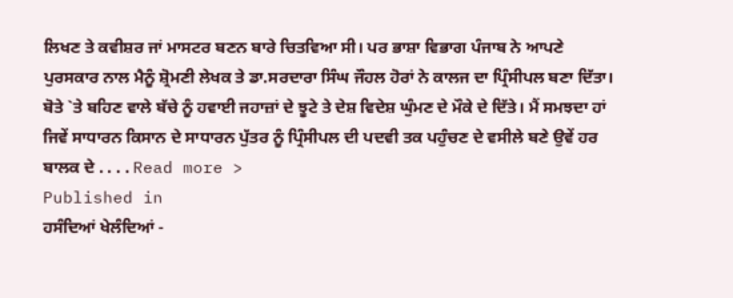ਲਿਖਣ ਤੇ ਕਵੀਸ਼ਰ ਜਾਂ ਮਾਸਟਰ ਬਣਨ ਬਾਰੇ ਚਿਤਵਿਆ ਸੀ। ਪਰ ਭਾਸ਼ਾ ਵਿਭਾਗ ਪੰਜਾਬ ਨੇ ਆਪਣੇ ਪੁਰਸਕਾਰ ਨਾਲ ਮੈਨੂੰ ਸ਼੍ਰੋਮਣੀ ਲੇਖਕ ਤੇ ਡਾ.ਸਰਦਾਰਾ ਸਿੰਘ ਜੌਹਲ ਹੋਰਾਂ ਨੇ ਕਾਲਜ ਦਾ ਪ੍ਰਿੰਸੀਪਲ ਬਣਾ ਦਿੱਤਾ। ਬੋਤੇ `ਤੇ ਬਹਿਣ ਵਾਲੇ ਬੱਚੇ ਨੂੰ ਹਵਾਈ ਜਹਾਜ਼ਾਂ ਦੇ ਝੂਟੇ ਤੇ ਦੇਸ਼ ਵਿਦੇਸ਼ ਘੁੰਮਣ ਦੇ ਮੌਕੇ ਦੇ ਦਿੱਤੇ। ਮੈਂ ਸਮਝਦਾ ਹਾਂ ਜਿਵੇਂ ਸਾਧਾਰਨ ਕਿਸਾਨ ਦੇ ਸਾਧਾਰਨ ਪੁੱਤਰ ਨੂੰ ਪ੍ਰਿੰਸੀਪਲ ਦੀ ਪਦਵੀ ਤਕ ਪਹੁੰਚਣ ਦੇ ਵਸੀਲੇ ਬਣੇ ਉਵੇਂ ਹਰ ਬਾਲਕ ਦੇ . . . . Read more >
Published in
ਹਸੰਦਿਆਂ ਖੇਲੰਦਿਆਂ -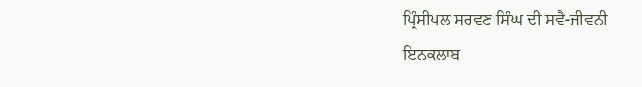ਪ੍ਰਿੰਸੀਪਲ ਸਰਵਣ ਸਿੰਘ ਦੀ ਸਵੈ-ਜੀਵਨੀ
ਇਨਕਲਾਬ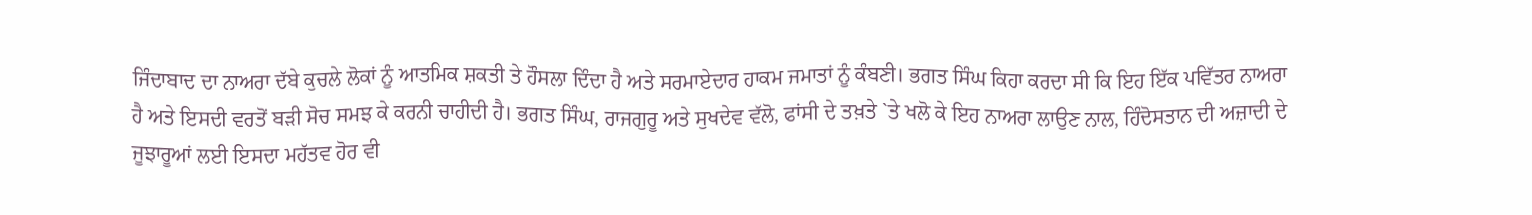ਜਿੰਦਾਬਾਦ ਦਾ ਨਾਅਰਾ ਦੱਬੇ ਕੁਚਲੇ ਲੋਕਾਂ ਨੂੰ ਆਤਮਿਕ ਸ਼ਕਤੀ ਤੇ ਹੌਸਲਾ ਦਿੰਦਾ ਹੈ ਅਤੇ ਸਰਮਾਏਦਾਰ ਹਾਕਮ ਜਮਾਤਾਂ ਨੂੰ ਕੰਬਣੀ। ਭਗਤ ਸਿੰਘ ਕਿਹਾ ਕਰਦਾ ਸੀ ਕਿ ਇਹ ਇੱਕ ਪਵਿੱਤਰ ਨਾਅਰਾ ਹੈ ਅਤੇ ਇਸਦੀ ਵਰਤੋਂ ਬੜੀ ਸੋਚ ਸਮਝ ਕੇ ਕਰਨੀ ਚਾਹੀਦੀ ਹੈ। ਭਗਤ ਸਿੰਘ, ਰਾਜਗੁਰੂ ਅਤੇ ਸੁਖਦੇਵ ਵੱਲੋ, ਫਾਂਸੀ ਦੇ ਤਖ਼ਤੇ `ਤੇ ਖਲੋ ਕੇ ਇਹ ਨਾਅਰਾ ਲਾਉਣ ਨਾਲ, ਹਿੰਦੋਸਤਾਨ ਦੀ ਅਜ਼ਾਦੀ ਦੇ ਜੂਝਾਰੂਆਂ ਲਈ ਇਸਦਾ ਮਹੱਤਵ ਹੋਰ ਵੀ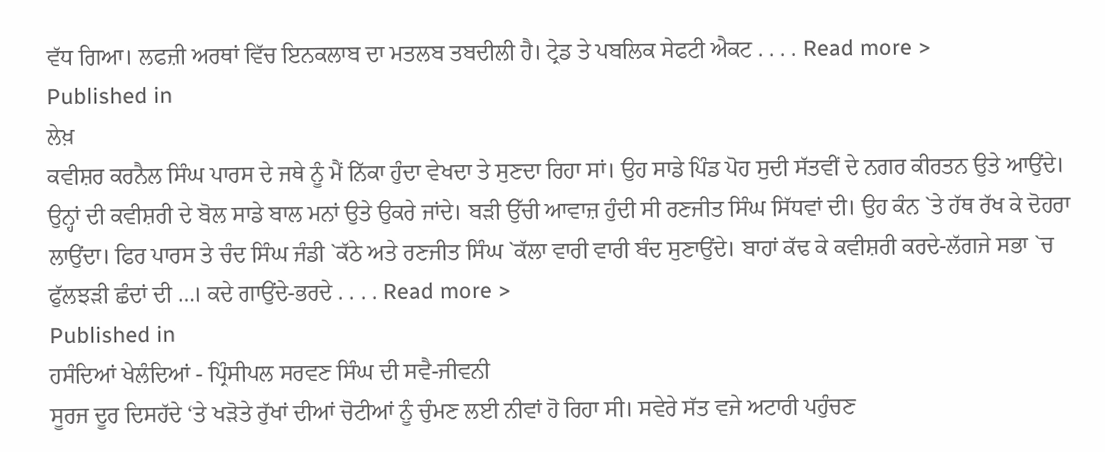ਵੱਧ ਗਿਆ। ਲਫਜ਼ੀ ਅਰਥਾਂ ਵਿੱਚ ਇਨਕਲਾਬ ਦਾ ਮਤਲਬ ਤਬਦੀਲੀ ਹੈ। ਟ੍ਰੇਡ ਤੇ ਪਬਲਿਕ ਸੇਫਟੀ ਐਕਟ . . . . Read more >
Published in
ਲੇਖ਼
ਕਵੀਸ਼ਰ ਕਰਨੈਲ ਸਿੰਘ ਪਾਰਸ ਦੇ ਜਥੇ ਨੂੰ ਮੈਂ ਨਿੱਕਾ ਹੁੰਦਾ ਵੇਖਦਾ ਤੇ ਸੁਣਦਾ ਰਿਹਾ ਸਾਂ। ਉਹ ਸਾਡੇ ਪਿੰਡ ਪੋਹ ਸੁਦੀ ਸੱਤਵੀਂ ਦੇ ਨਗਰ ਕੀਰਤਨ ਉਤੇ ਆਉਂਦੇ। ਉਨ੍ਹਾਂ ਦੀ ਕਵੀਸ਼ਰੀ ਦੇ ਬੋਲ ਸਾਡੇ ਬਾਲ ਮਨਾਂ ਉਤੇ ਉਕਰੇ ਜਾਂਦੇ। ਬੜੀ ਉੱਚੀ ਆਵਾਜ਼ ਹੁੰਦੀ ਸੀ ਰਣਜੀਤ ਸਿੰਘ ਸਿੱਧਵਾਂ ਦੀ। ਉਹ ਕੰਨ `ਤੇ ਹੱਥ ਰੱਖ ਕੇ ਦੋਹਰਾ ਲਾਉਂਦਾ। ਫਿਰ ਪਾਰਸ ਤੇ ਚੰਦ ਸਿੰਘ ਜੰਡੀ `ਕੱਠੇ ਅਤੇ ਰਣਜੀਤ ਸਿੰਘ `ਕੱਲਾ ਵਾਰੀ ਵਾਰੀ ਬੰਦ ਸੁਣਾਉਂਦੇ। ਬਾਹਾਂ ਕੱਢ ਕੇ ਕਵੀਸ਼ਰੀ ਕਰਦੇ-ਲੱਗਜੇ ਸਭਾ `ਚ ਫੁੱਲਝੜੀ ਛੰਦਾਂ ਦੀ …। ਕਦੇ ਗਾਉਂਦੇ-ਭਰਦੇ . . . . Read more >
Published in
ਹਸੰਦਿਆਂ ਖੇਲੰਦਿਆਂ - ਪ੍ਰਿੰਸੀਪਲ ਸਰਵਣ ਸਿੰਘ ਦੀ ਸਵੈ-ਜੀਵਨੀ
ਸੂਰਜ ਦੂਰ ਦਿਸਹੱਦੇ ‘ਤੇ ਖੜੋਤੇ ਰੁੱਖਾਂ ਦੀਆਂ ਚੋਟੀਆਂ ਨੂੰ ਚੁੰਮਣ ਲਈ ਨੀਵਾਂ ਹੋ ਰਿਹਾ ਸੀ। ਸਵੇਰੇ ਸੱਤ ਵਜੇ ਅਟਾਰੀ ਪਹੁੰਚਣ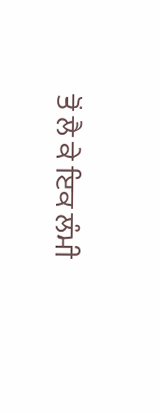ਤੋਂ ਲੈ ਕੇ ਇਕ ਲੰਮੀ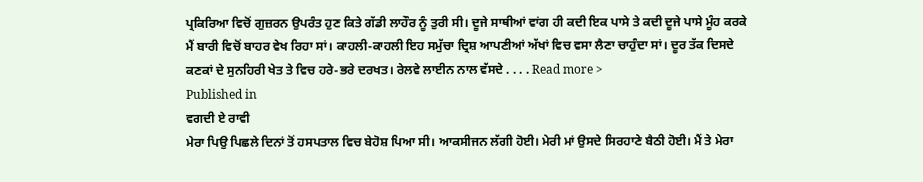ਪ੍ਰਕਿਰਿਆ ਵਿਚੋਂ ਗੁਜ਼ਰਨ ਉਪਰੰਤ ਹੁਣ ਕਿਤੇ ਗੱਡੀ ਲਾਹੌਰ ਨੂੰ ਤੁਰੀ ਸੀ। ਦੂਜੇ ਸਾਥੀਆਂ ਵਾਂਗ ਹੀ ਕਦੀ ਇਕ ਪਾਸੇ ਤੇ ਕਦੀ ਦੂਜੇ ਪਾਸੇ ਮੂੰਹ ਕਰਕੇ ਮੈਂ ਬਾਰੀ ਵਿਚੋਂ ਬਾਹਰ ਵੇਖ ਰਿਹਾ ਸਾਂ। ਕਾਹਲੀ-ਕਾਹਲੀ ਇਹ ਸਮੁੱਚਾ ਦ੍ਰਿਸ਼ ਆਪਣੀਆਂ ਅੱਖਾਂ ਵਿਚ ਵਸਾ ਲੈਣਾ ਚਾਹੁੰਦਾ ਸਾਂ। ਦੂਰ ਤੱਕ ਦਿਸਦੇ ਕਣਕਾਂ ਦੇ ਸੁਨਹਿਰੀ ਖੇਤ ਤੇ ਵਿਚ ਹਰੇ-ਭਰੇ ਦਰਖਤ। ਰੇਲਵੇ ਲਾਈਨ ਨਾਲ ਵੱਸਦੇ . . . . Read more >
Published in
ਵਗਦੀ ਏ ਰਾਵੀ
ਮੇਰਾ ਪਿਉ ਪਿਛਲੇ ਦਿਨਾਂ ਤੋਂ ਹਸਪਤਾਲ ਵਿਚ ਬੇਹੋਸ਼ ਪਿਆ ਸੀ। ਆਕਸੀਜਨ ਲੱਗੀ ਹੋਈ। ਮੇਰੀ ਮਾਂ ਉਸਦੇ ਸਿਰਹਾਣੇ ਬੈਠੀ ਹੋਈ। ਮੈਂ ਤੇ ਮੇਰਾ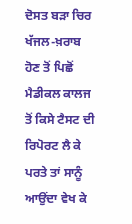ਦੋਸਤ ਬੜਾ ਚਿਰ ਖੱਜਲ-ਖ਼ਰਾਬ ਹੋਣ ਤੋਂ ਪਿਛੋਂ ਮੈਡੀਕਲ ਕਾਲਜ ਤੋਂ ਕਿਸੇ ਟੈਸਟ ਦੀ ਰਿਪੋਰਟ ਲੈ ਕੇ ਪਰਤੇ ਤਾਂ ਸਾਨੂੰ ਆਉਂਦਾ ਵੇਖ ਕੇ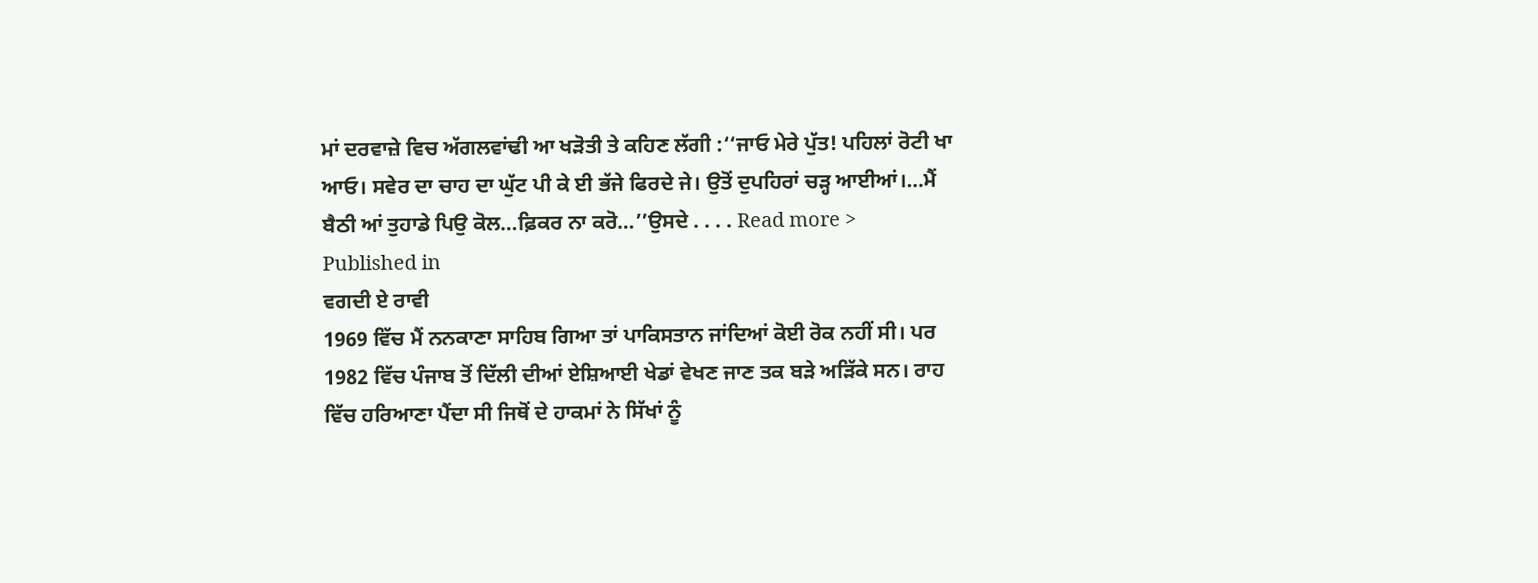ਮਾਂ ਦਰਵਾਜ਼ੇ ਵਿਚ ਅੱਗਲਵਾਂਢੀ ਆ ਖੜੋਤੀ ਤੇ ਕਹਿਣ ਲੱਗੀ :‘‘ਜਾਓ ਮੇਰੇ ਪੁੱਤ! ਪਹਿਲਾਂ ਰੋਟੀ ਖਾ ਆਓ। ਸਵੇਰ ਦਾ ਚਾਹ ਦਾ ਘੁੱਟ ਪੀ ਕੇ ਈ ਭੱਜੇ ਫਿਰਦੇ ਜੇ। ਉਤੋਂ ਦੁਪਹਿਰਾਂ ਚੜ੍ਹ ਆਈਆਂ।…ਮੈਂ ਬੈਠੀ ਆਂ ਤੁਹਾਡੇ ਪਿਉ ਕੋਲ…ਫ਼ਿਕਰ ਨਾ ਕਰੋ…’’ਉਸਦੇ . . . . Read more >
Published in
ਵਗਦੀ ਏ ਰਾਵੀ
1969 ਵਿੱਚ ਮੈਂ ਨਨਕਾਣਾ ਸਾਹਿਬ ਗਿਆ ਤਾਂ ਪਾਕਿਸਤਾਨ ਜਾਂਦਿਆਂ ਕੋਈ ਰੋਕ ਨਹੀਂ ਸੀ। ਪਰ 1982 ਵਿੱਚ ਪੰਜਾਬ ਤੋਂ ਦਿੱਲੀ ਦੀਆਂ ਏਸ਼ਿਆਈ ਖੇਡਾਂ ਵੇਖਣ ਜਾਣ ਤਕ ਬੜੇ ਅੜਿੱਕੇ ਸਨ। ਰਾਹ ਵਿੱਚ ਹਰਿਆਣਾ ਪੈਂਦਾ ਸੀ ਜਿਥੋਂ ਦੇ ਹਾਕਮਾਂ ਨੇ ਸਿੱਖਾਂ ਨੂੰ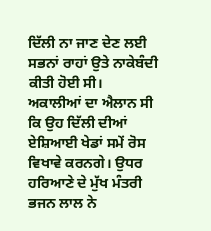ਦਿੱਲੀ ਨਾ ਜਾਣ ਦੇਣ ਲਈ ਸਭਨਾਂ ਰਾਹਾਂ ਉਤੇ ਨਾਕੇਬੰਦੀ ਕੀਤੀ ਹੋਈ ਸੀ। ਅਕਾਲੀਆਂ ਦਾ ਐਲਾਨ ਸੀ ਕਿ ਉਹ ਦਿੱਲੀ ਦੀਆਂ ਏਸ਼ਿਆਈ ਖੇਡਾਂ ਸਮੇਂ ਰੋਸ ਵਿਖਾਵੇ ਕਰਨਗੇ। ਉਧਰ ਹਰਿਆਣੇ ਦੇ ਮੁੱਖ ਮੰਤਰੀ ਭਜਨ ਲਾਲ ਨੇ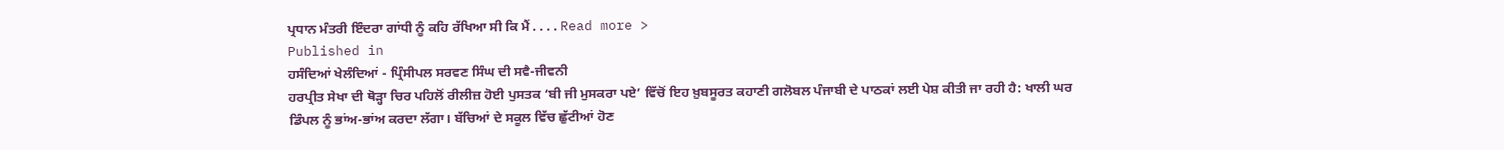ਪ੍ਰਧਾਨ ਮੰਤਰੀ ਇੰਦਰਾ ਗਾਂਧੀ ਨੂੰ ਕਹਿ ਰੱਖਿਆ ਸੀ ਕਿ ਮੈਂ . . . . Read more >
Published in
ਹਸੰਦਿਆਂ ਖੇਲੰਦਿਆਂ - ਪ੍ਰਿੰਸੀਪਲ ਸਰਵਣ ਸਿੰਘ ਦੀ ਸਵੈ-ਜੀਵਨੀ
ਹਰਪ੍ਰੀਤ ਸੇਖਾ ਦੀ ਥੋੜ੍ਹਾ ਚਿਰ ਪਹਿਲੋਂ ਰੀਲੀਜ਼ ਹੋਈ ਪੁਸਤਕ ‘ਬੀ ਜੀ ਮੁਸਕਰਾ ਪਏ’ ਵਿੱਚੋਂ ਇਹ ਖ਼ੁਬਸੂਰਤ ਕਹਾਣੀ ਗਲੋਬਲ ਪੰਜਾਬੀ ਦੇ ਪਾਠਕਾਂ ਲਈ ਪੇਸ਼ ਕੀਤੀ ਜਾ ਰਹੀ ਹੈ: ਖਾਲੀ ਘਰ ਡਿੰਪਲ ਨੂੰ ਭਾਂਅ-ਭਾਂਅ ਕਰਦਾ ਲੱਗਾ। ਬੱਚਿਆਂ ਦੇ ਸਕੂਲ ਵਿੱਚ ਛੁੱਟੀਆਂ ਹੋਣ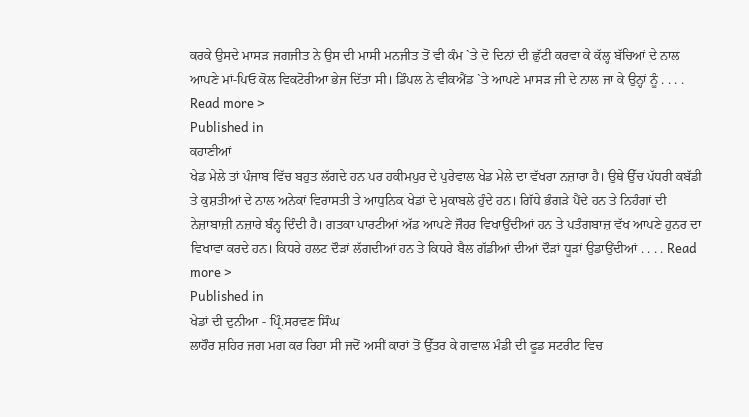ਕਰਕੇ ਉਸਦੇ ਮਾਸੜ ਜਗਜੀਤ ਨੇ ਉਸ ਦੀ ਮਾਸੀ ਮਨਜੀਤ ਤੋਂ ਵੀ ਕੰਮ `ਤੇ ਦੋ ਦਿਨਾਂ ਦੀ ਛੁੱਟੀ ਕਰਵਾ ਕੇ ਕੱਲ੍ਹ ਬੱਚਿਆਂ ਦੇ ਨਾਲ ਆਪਣੇ ਮਾਂ-ਪਿਓ ਕੋਲ ਵਿਕਟੋਰੀਆ ਭੇਜ ਦਿੱਤਾ ਸੀ। ਡਿੰਪਲ ਨੇ ਵੀਕਐਂਡ `ਤੇ ਆਪਣੇ ਮਾਸੜ ਜੀ ਦੇ ਨਾਲ ਜਾ ਕੇ ਉਨ੍ਹਾਂ ਨੂੰ . . . . Read more >
Published in
ਕਹਾਣੀਆਂ
ਖੇਡ ਮੇਲੇ ਤਾਂ ਪੰਜਾਬ ਵਿੱਚ ਬਹੁਤ ਲੱਗਦੇ ਹਨ ਪਰ ਹਕੀਮਪੁਰ ਦੇ ਪੁਰੇਵਾਲ ਖੇਡ ਮੇਲੇ ਦਾ ਵੱਖਰਾ ਨਜ਼ਾਰਾ ਹੈ। ਉਥੇ ਉੱਚ ਪੱਧਰੀ ਕਬੱਡੀ ਤੇ ਕੁਸ਼ਤੀਆਂ ਦੇ ਨਾਲ ਅਨੇਕਾਂ ਵਿਰਾਸਤੀ ਤੇ ਆਧੁਨਿਕ ਖੇਡਾਂ ਦੇ ਮੁਕਾਬਲੇ ਹੁੰਦੇ ਹਨ। ਗਿੱਧੇ ਭੰਗੜੇ ਪੈਂਦੇ ਹਨ ਤੇ ਨਿਹੰਗਾਂ ਦੀ ਨੇਜ਼ਾਬਾਜ਼ੀ ਨਜ਼ਾਰੇ ਬੰਨ੍ਹ ਦਿੰਦੀ ਹੈ। ਗਤਕਾ ਪਾਰਟੀਆਂ ਅੱਡ ਆਪਣੇ ਜੌਹਰ ਵਿਖਾਉਂਦੀਆਂ ਹਨ ਤੇ ਪਤੰਗਬਾਜ਼ ਵੱਖ ਆਪਣੇ ਹੁਨਰ ਦਾ ਵਿਖਾਵਾ ਕਰਦੇ ਹਨ। ਕਿਧਰੇ ਹਲਟ ਦੌੜਾਂ ਲੱਗਦੀਆਂ ਹਨ ਤੇ ਕਿਧਰੇ ਬੈਲ ਗੱਡੀਆਂ ਦੀਆਂ ਦੌੜਾਂ ਧੂੜਾਂ ਉਡਾਉਂਦੀਆਂ . . . . Read more >
Published in
ਖੇਡਾਂ ਦੀ ਦੁਨੀਆ - ਪ੍ਰਿੰ.ਸਰਵਣ ਸਿੰਘ
ਲਾਹੌਰ ਸ਼ਹਿਰ ਜਗ ਮਗ ਕਰ ਰਿਹਾ ਸੀ ਜਦੋਂ ਅਸੀਂ ਕਾਰਾਂ ਤੋਂ ਉੱਤਰ ਕੇ ਗਵਾਲ ਮੰਡੀ ਦੀ ਫੂਡ ਸਟਰੀਟ ਵਿਚ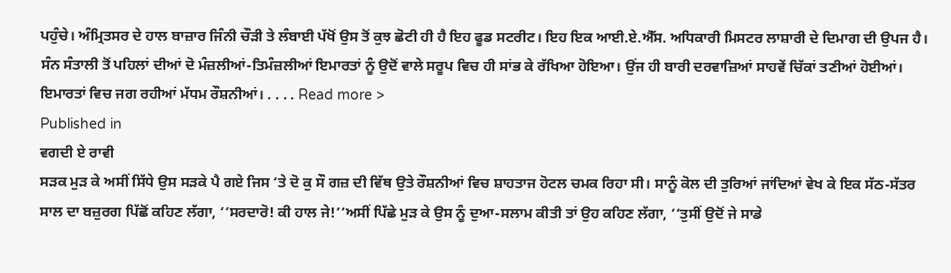ਪਹੁੰਚੇ। ਅੰਮ੍ਰਿਤਸਰ ਦੇ ਹਾਲ ਬਾਜ਼ਾਰ ਜਿੰਨੀ ਚੌੜੀ ਤੇ ਲੰਬਾਈ ਪੱਖੋਂ ਉਸ ਤੋਂ ਕੁਝ ਛੋਟੀ ਹੀ ਹੈ ਇਹ ਫੂਡ ਸਟਰੀਟ। ਇਹ ਇਕ ਆਈ.ਏ.ਐੱਸ. ਅਧਿਕਾਰੀ ਮਿਸਟਰ ਲਾਸ਼ਾਰੀ ਦੇ ਦਿਮਾਗ ਦੀ ਉਪਜ ਹੈ। ਸੰਨ ਸੰਤਾਲੀ ਤੋਂ ਪਹਿਲਾਂ ਦੀਆਂ ਦੋ ਮੰਜ਼ਲੀਆਂ-ਤਿਮੰਜ਼ਲੀਆਂ ਇਮਾਰਤਾਂ ਨੂੰ ਉਦੋਂ ਵਾਲੇ ਸਰੂਪ ਵਿਚ ਹੀ ਸਾਂਭ ਕੇ ਰੱਖਿਆ ਹੋਇਆ। ਉਂਜ ਹੀ ਬਾਰੀ ਦਰਵਾਜ਼ਿਆਂ ਸਾਹਵੇਂ ਚਿੱਕਾਂ ਤਣੀਆਂ ਹੋਈਆਂ। ਇਮਾਰਤਾਂ ਵਿਚ ਜਗ ਰਹੀਆਂ ਮੱਧਮ ਰੌਸ਼ਨੀਆਂ। . . . . Read more >
Published in
ਵਗਦੀ ਏ ਰਾਵੀ
ਸੜਕ ਮੁੜ ਕੇ ਅਸੀਂ ਸਿੱਧੇ ਉਸ ਸੜਕੇ ਪੈ ਗਏ ਜਿਸ ‘ਤੇ ਦੋ ਕੁ ਸੌ ਗਜ਼ ਦੀ ਵਿੱਥ ਉਤੇ ਰੌਸ਼ਨੀਆਂ ਵਿਚ ਸ਼ਾਹਤਾਜ ਹੋਟਲ ਚਮਕ ਰਿਹਾ ਸੀ। ਸਾਨੂੰ ਕੋਲ ਦੀ ਤੁਰਿਆਂ ਜਾਂਦਿਆਂ ਵੇਖ ਕੇ ਇਕ ਸੱਠ-ਸੱਤਰ ਸਾਲ ਦਾ ਬਜ਼ੁਰਗ ਪਿੱਛੋਂ ਕਹਿਣ ਲੱਗਾ, ‘‘ਸਰਦਾਰੋ! ਕੀ ਹਾਲ ਜੇ!’’ਅਸੀਂ ਪਿੱਛੇ ਮੁੜ ਕੇ ਉਸ ਨੂੰ ਦੁਆ-ਸਲਾਮ ਕੀਤੀ ਤਾਂ ਉਹ ਕਹਿਣ ਲੱਗਾ, ‘‘ਤੁਸੀਂ ਉਦੋਂ ਜੇ ਸਾਡੇ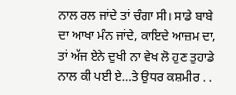ਨਾਲ ਰਲ ਜਾਂਦੇ ਤਾਂ ਚੰਗਾ ਸੀ। ਸਾਡੇ ਬਾਬੇ ਦਾ ਆਖਾ ਮੰਨ ਜਾਂਦੇ, ਕਾਇਦੇ ਆਜ਼ਮ ਦਾ, ਤਾਂ ਅੱਜ ਏਨੇ ਦੁਖੀ ਨਾ ਵੇਖ ਲੋ ਹੁਣ ਤੁਹਾਡੇ ਨਾਲ ਕੀ ਪਈ ਏ…ਤੇ ਉਧਰ ਕਸ਼ਮੀਰ . .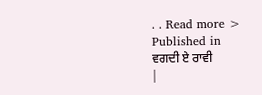. . Read more >
Published in
ਵਗਦੀ ਏ ਰਾਵੀ
|